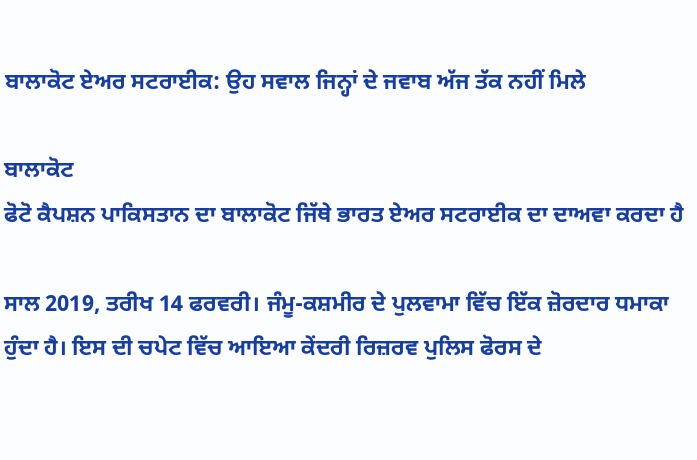ਬਾਲਾਕੋਟ ਏਅਰ ਸਟਰਾਈਕ: ਉਹ ਸਵਾਲ ਜਿਨ੍ਹਾਂ ਦੇ ਜਵਾਬ ਅੱਜ ਤੱਕ ਨਹੀਂ ਮਿਲੇ

ਬਾਲਾਕੋਟ
ਫੋਟੋ ਕੈਪਸ਼ਨ ਪਾਕਿਸਤਾਨ ਦਾ ਬਾਲਾਕੋਟ ਜਿੱਥੇ ਭਾਰਤ ਏਅਰ ਸਟਰਾਈਕ ਦਾ ਦਾਅਵਾ ਕਰਦਾ ਹੈ

ਸਾਲ 2019, ਤਰੀਖ 14 ਫਰਵਰੀ। ਜੰਮੂ-ਕਸ਼ਮੀਰ ਦੇ ਪੁਲਵਾਮਾ ਵਿੱਚ ਇੱਕ ਜ਼ੋਰਦਾਰ ਧਮਾਕਾ ਹੁੰਦਾ ਹੈ। ਇਸ ਦੀ ਚਪੇਟ ਵਿੱਚ ਆਇਆ ਕੇਂਦਰੀ ਰਿਜ਼ਰਵ ਪੁਲਿਸ ਫੋਰਸ ਦੇ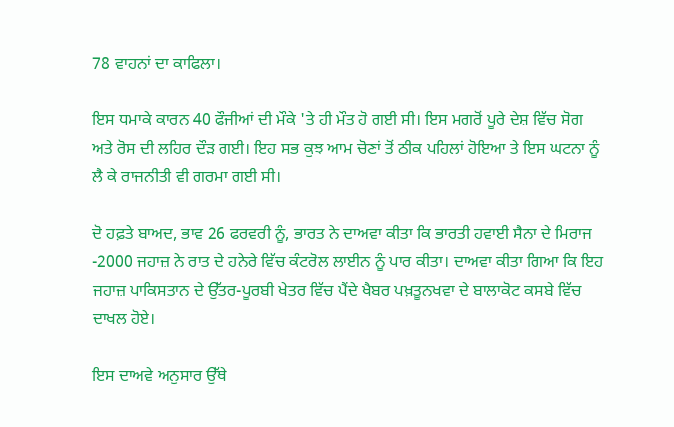78 ਵਾਹਨਾਂ ਦਾ ਕਾਫਿਲਾ।

ਇਸ ਧਮਾਕੇ ਕਾਰਨ 40 ਫੌਜੀਆਂ ਦੀ ਮੌਕੇ 'ਤੇ ਹੀ ਮੌਤ ਹੋ ਗਈ ਸੀ। ਇਸ ਮਗਰੋਂ ਪੂਰੇ ਦੇਸ਼ ਵਿੱਚ ਸੋਗ ਅਤੇ ਰੋਸ ਦੀ ਲਹਿਰ ਦੌੜ ਗਈ। ਇਹ ਸਭ ਕੁਝ ਆਮ ਚੋਣਾਂ ਤੋਂ ਠੀਕ ਪਹਿਲਾਂ ਹੋਇਆ ਤੇ ਇਸ ਘਟਨਾ ਨੂੰ ਲੈ ਕੇ ਰਾਜਨੀਤੀ ਵੀ ਗਰਮਾ ਗਈ ਸੀ।

ਦੋ ਹਫ਼ਤੇ ਬਾਅਦ, ਭਾਵ 26 ਫਰਵਰੀ ਨੂੰ, ਭਾਰਤ ਨੇ ਦਾਅਵਾ ਕੀਤਾ ਕਿ ਭਾਰਤੀ ਹਵਾਈ ਸੈਨਾ ਦੇ ਮਿਰਾਜ -2000 ਜਹਾਜ਼ ਨੇ ਰਾਤ ਦੇ ਹਨੇਰੇ ਵਿੱਚ ਕੰਟਰੋਲ ਲਾਈਨ ਨੂੰ ਪਾਰ ਕੀਤਾ। ਦਾਅਵਾ ਕੀਤਾ ਗਿਆ ਕਿ ਇਹ ਜਹਾਜ਼ ਪਾਕਿਸਤਾਨ ਦੇ ਉੱਤਰ-ਪੂਰਬੀ ਖੇਤਰ ਵਿੱਚ ਪੈਂਦੇ ਖੈਬਰ ਪਖ਼ਤੂਨਖਵਾ ਦੇ ਬਾਲਾਕੋਟ ਕਸਬੇ ਵਿੱਚ ਦਾਖਲ ਹੋਏ।

ਇਸ ਦਾਅਵੇ ਅਨੁਸਾਰ ਉੱਥੇ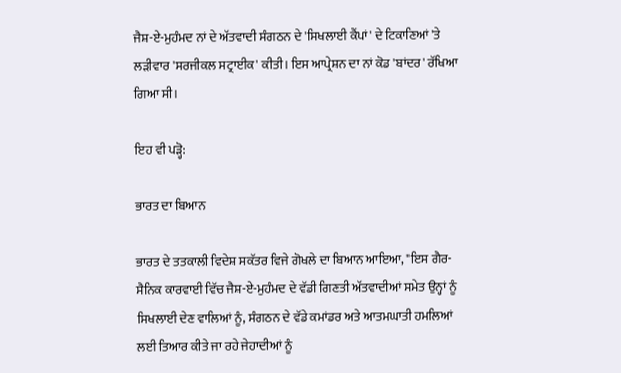ਜੈਸ਼-ਏ-ਮੁਹੰਮਦ ਨਾਂ ਦੇ ਅੱਤਵਾਦੀ ਸੰਗਠਨ ਦੇ 'ਸਿਖਲਾਈ ਕੈਂਪਾਂ' ਦੇ ਟਿਕਾਣਿਆਂ 'ਤੇ ਲੜੀਵਾਰ 'ਸਰਜੀਕਲ ਸਟ੍ਰਾਈਕ' ਕੀਤੀ। ਇਸ ਆਪ੍ਰੇਸ਼ਨ ਦਾ ਨਾਂ ਕੋਡ 'ਬਾਂਦਰ' ਰੱਖਿਆ ਗਿਆ ਸੀ।

ਇਹ ਵੀ ਪੜ੍ਹੋ:

ਭਾਰਤ ਦਾ ਬਿਆਨ

ਭਾਰਤ ਦੇ ਤਤਕਾਲੀ ਵਿਦੇਸ਼ ਸਕੱਤਰ ਵਿਜੇ ਗੋਖਲੇ ਦਾ ਬਿਆਨ ਆਇਆ, "ਇਸ ਗੈਰ-ਸੈਨਿਕ ਕਾਰਵਾਈ ਵਿੱਚ ਜੈਸ਼-ਏ-ਮੁਹੰਮਦ ਦੇ ਵੱਡੀ ਗਿਣਤੀ ਅੱਤਵਾਦੀਆਂ ਸਮੇਤ ਉਨ੍ਹਾਂ ਨੂੰ ਸਿਖਲਾਈ ਦੇਣ ਵਾਲਿਆਂ ਨੂੰ, ਸੰਗਠਨ ਦੇ ਵੱਡੇ ਕਮਾਂਡਰ ਅਤੇ ਆਤਮਘਾਤੀ ਹਮਲਿਆਂ ਲਈ ਤਿਆਰ ਕੀਤੇ ਜਾ ਰਹੇ ਜੇਹਾਦੀਆਂ ਨੂੰ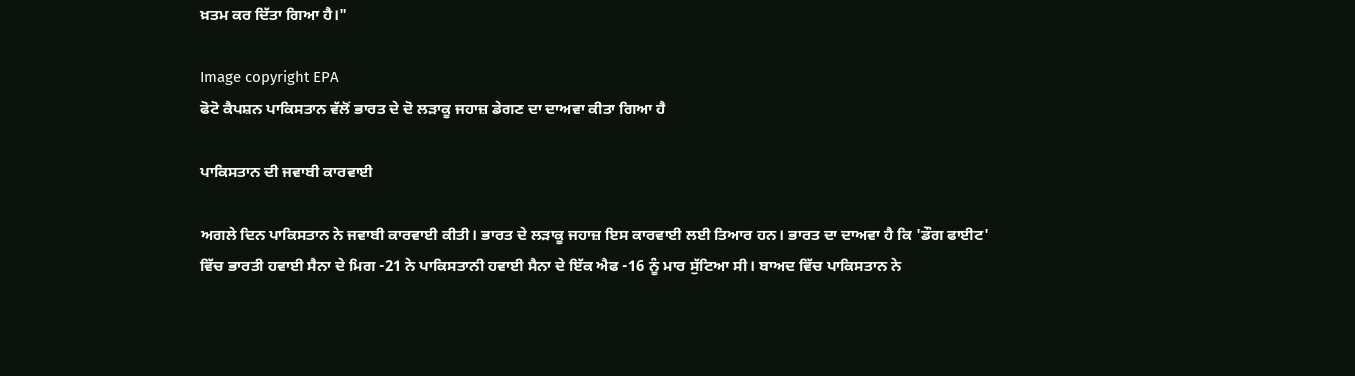ਖ਼ਤਮ ਕਰ ਦਿੱਤਾ ਗਿਆ ਹੈ।"

Image copyright EPA
ਫੋਟੋ ਕੈਪਸ਼ਨ ਪਾਕਿਸਤਾਨ ਵੱਲੋਂ ਭਾਰਤ ਦੇ ਦੋ ਲੜਾਕੂ ਜਹਾਜ਼ ਡੇਗਣ ਦਾ ਦਾਅਵਾ ਕੀਤਾ ਗਿਆ ਹੈ

ਪਾਕਿਸਤਾਨ ਦੀ ਜਵਾਬੀ ਕਾਰਵਾਈ

ਅਗਲੇ ਦਿਨ ਪਾਕਿਸਤਾਨ ਨੇ ਜਵਾਬੀ ਕਾਰਵਾਈ ਕੀਤੀ। ਭਾਰਤ ਦੇ ਲੜਾਕੂ ਜਹਾਜ਼ ਇਸ ਕਾਰਵਾਈ ਲਈ ਤਿਆਰ ਹਨ। ਭਾਰਤ ਦਾ ਦਾਅਵਾ ਹੈ ਕਿ 'ਡੌਗ ਫਾਈਟ' ਵਿੱਚ ਭਾਰਤੀ ਹਵਾਈ ਸੈਨਾ ਦੇ ਮਿਗ -21 ਨੇ ਪਾਕਿਸਤਾਨੀ ਹਵਾਈ ਸੈਨਾ ਦੇ ਇੱਕ ਐਫ -16 ਨੂੰ ਮਾਰ ਸੁੱਟਿਆ ਸੀ। ਬਾਅਦ ਵਿੱਚ ਪਾਕਿਸਤਾਨ ਨੇ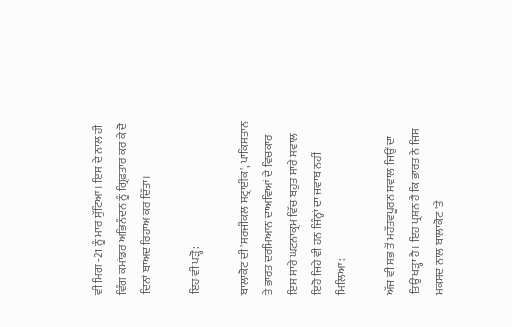ਵੀ ਮਿਗ -21 ਨੂੰ ਮਾਰ ਸੁੱਟਿਆ। ਇਸ ਦੇ ਨਾਲ ਹੀ ਵਿੰਗ ਕਮਾਂਡਰ ਅਭਿਨੰਦਨ ਨੂੰ ਗ੍ਰਿਫ਼ਤਾਰ ਕਰ ਕੇ ਦੋ ਦਿਨਾਂ ਬਾਅਦ ਰਿਹਾਅ ਕਰ ਦਿੱਤਾ।

ਇਹ ਵੀ ਪੜ੍ਹੋ:

ਬਾਲਾਕੋਟ ਦੀ 'ਸਰਜੀਕਲ ਸਟ੍ਰਾਈਕ', ਪਾਕਿਸਤਾਨ ਤੇ ਭਾਰਤ ਦਰਮਿਆਨ ਦਾਅਵਿਆਂ ਦੇ ਵਿਚਕਾਰ ਇਸ ਸਾਰੇ ਘਟਨਾਕ੍ਰਮ ਵਿੱਚ ਬਹੁਤ ਸਾਰੇ ਸਵਾਲ ਇਹੋ ਜਿਹੇ ਵੀ ਹਨ ਜਿੰਨ੍ਹਾਂ ਦਾ ਜਵਾਬ ਨਹੀਂ ਮਿਲਿਆ:

ਅੱਜ ਵੀ ਸਭ ਤੋਂ ਮਹੱਤਵਪੂਰਨ ਸਵਾਲ ਜਿਉਂ ਦਾ ਤਿਉਂ ਖੜ੍ਹਾ ਹੈ। ਇਹ ਪ੍ਰਸ਼ਨ ਹੈ ਕਿ ਭਾਰਤ ਨੇ ਜਿਸ ਮਕਸਦ ਨਾਲ ਬਾਲਾਕੋਟ 'ਤੇ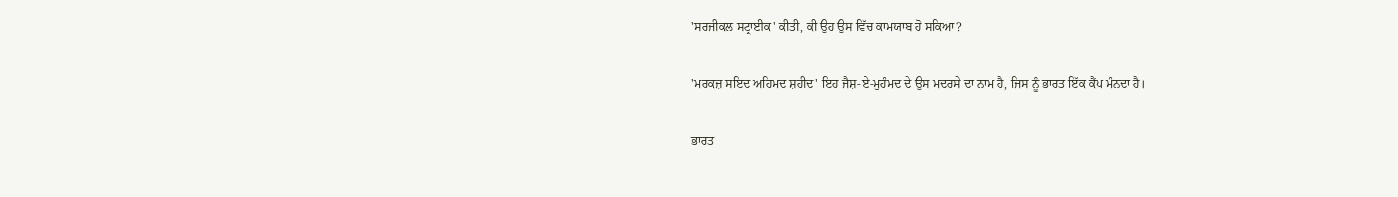'ਸਰਜੀਕਲ ਸਟ੍ਰਾਈਕ' ਕੀਤੀ, ਕੀ ਉਹ ਉਸ ਵਿੱਚ ਕਾਮਯਾਬ ਹੋ ਸਕਿਆ?

'ਮਰਕਜ਼ ਸਇਦ ਅਹਿਮਦ ਸ਼ਹੀਦ' ਇਹ ਜੈਸ਼-ਏ-ਮੁਹੰਮਦ ਦੇ ਉਸ ਮਦਰਸੇ ਦਾ ਨਾਮ ਹੈ, ਜਿਸ ਨੂੰ ਭਾਰਤ ਇੱਕ ਕੈਂਪ ਮੰਨਦਾ ਹੈ।

ਭਾਰਤ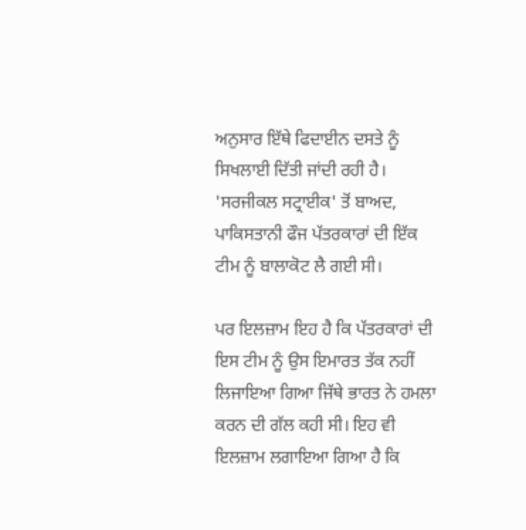ਅਨੁਸਾਰ ਇੱਥੇ ਫਿਦਾਈਨ ਦਸਤੇ ਨੂੰ ਸਿਖਲਾਈ ਦਿੱਤੀ ਜਾਂਦੀ ਰਹੀ ਹੈ। 'ਸਰਜੀਕਲ ਸਟ੍ਰਾਈਕ' ਤੋਂ ਬਾਅਦ, ਪਾਕਿਸਤਾਨੀ ਫੌਜ ਪੱਤਰਕਾਰਾਂ ਦੀ ਇੱਕ ਟੀਮ ਨੂੰ ਬਾਲਾਕੋਟ ਲੈ ਗਈ ਸੀ।

ਪਰ ਇਲਜ਼ਾਮ ਇਹ ਹੈ ਕਿ ਪੱਤਰਕਾਰਾਂ ਦੀ ਇਸ ਟੀਮ ਨੂੰ ਉਸ ਇਮਾਰਤ ਤੱਕ ਨਹੀਂ ਲਿਜਾਇਆ ਗਿਆ ਜਿੱਥੇ ਭਾਰਤ ਨੇ ਹਮਲਾ ਕਰਨ ਦੀ ਗੱਲ ਕਹੀ ਸੀ। ਇਹ ਵੀ ਇਲਜ਼ਾਮ ਲਗਾਇਆ ਗਿਆ ਹੈ ਕਿ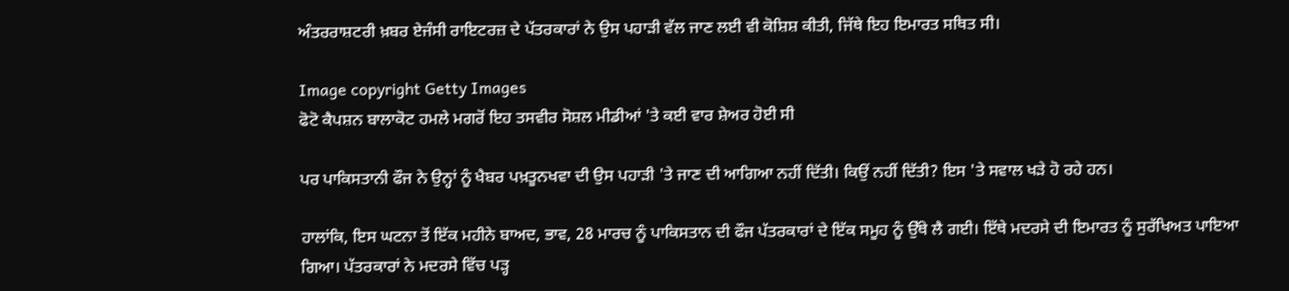ਅੰਤਰਰਾਸ਼ਟਰੀ ਖ਼ਬਰ ਏਜੰਸੀ ਰਾਇਟਰਜ਼ ਦੇ ਪੱਤਰਕਾਰਾਂ ਨੇ ਉਸ ਪਹਾੜੀ ਵੱਲ ਜਾਣ ਲਈ ਵੀ ਕੋਸ਼ਿਸ਼ ਕੀਤੀ, ਜਿੱਥੇ ਇਹ ਇਮਾਰਤ ਸਥਿਤ ਸੀ।

Image copyright Getty Images
ਫੋਟੋ ਕੈਪਸ਼ਨ ਬਾਲਾਕੋਟ ਹਮਲੇ ਮਗਰੋਂ ਇਹ ਤਸਵੀਰ ਸੋਸ਼ਲ ਮੀਡੀਆਂ 'ਤੇ ਕਈ ਵਾਰ ਸ਼ੇਅਰ ਹੋਈ ਸੀ

ਪਰ ਪਾਕਿਸਤਾਨੀ ਫੌਜ ਨੇ ਉਨ੍ਹਾਂ ਨੂੰ ਖੈਬਰ ਪਖ਼ਤੂਨਖਵਾ ਦੀ ਉਸ ਪਹਾੜੀ 'ਤੇ ਜਾਣ ਦੀ ਆਗਿਆ ਨਹੀਂ ਦਿੱਤੀ। ਕਿਉਂ ਨਹੀਂ ਦਿੱਤੀ? ਇਸ 'ਤੇ ਸਵਾਲ ਖੜੇ ਹੋ ਰਹੇ ਹਨ।

ਹਾਲਾਂਕਿ, ਇਸ ਘਟਨਾ ਤੋਂ ਇੱਕ ਮਹੀਨੇ ਬਾਅਦ, ਭਾਵ, 28 ਮਾਰਚ ਨੂੰ ਪਾਕਿਸਤਾਨ ਦੀ ਫੌਜ ਪੱਤਰਕਾਰਾਂ ਦੇ ਇੱਕ ਸਮੂਹ ਨੂੰ ਉੱਥੇ ਲੈ ਗਈ। ਇੱਥੇ ਮਦਰਸੇ ਦੀ ਇਮਾਰਤ ਨੂੰ ਸੁਰੱਖਿਅਤ ਪਾਇਆ ਗਿਆ। ਪੱਤਰਕਾਰਾਂ ਨੇ ਮਦਰਸੇ ਵਿੱਚ ਪੜ੍ਹ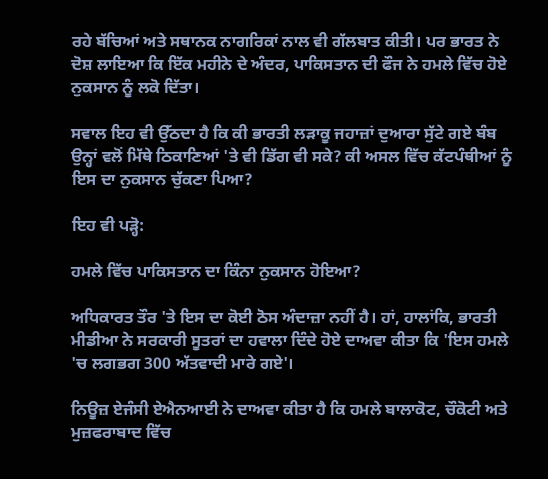ਰਹੇ ਬੱਚਿਆਂ ਅਤੇ ਸਥਾਨਕ ਨਾਗਰਿਕਾਂ ਨਾਲ ਵੀ ਗੱਲਬਾਤ ਕੀਤੀ। ਪਰ ਭਾਰਤ ਨੇ ਦੋਸ਼ ਲਾਇਆ ਕਿ ਇੱਕ ਮਹੀਨੇ ਦੇ ਅੰਦਰ, ਪਾਕਿਸਤਾਨ ਦੀ ਫੌਜ ਨੇ ਹਮਲੇ ਵਿੱਚ ਹੋਏ ਨੁਕਸਾਨ ਨੂੰ ਲਕੋ ਦਿੱਤਾ।

ਸਵਾਲ ਇਹ ਵੀ ਉੱਠਦਾ ਹੈ ਕਿ ਕੀ ਭਾਰਤੀ ਲੜਾਕੂ ਜਹਾਜ਼ਾਂ ਦੁਆਰਾ ਸੁੱਟੇ ਗਏ ਬੰਬ ਉਨ੍ਹਾਂ ਵਲੋਂ ਮਿੱਥੇ ਠਿਕਾਣਿਆਂ 'ਤੇ ਵੀ ਡਿੱਗ ਵੀ ਸਕੇ? ਕੀ ਅਸਲ ਵਿੱਚ ਕੱਟਪੰਥੀਆਂ ਨੂੰ ਇਸ ਦਾ ਨੁਕਸਾਨ ਚੁੱਕਣਾ ਪਿਆ?

ਇਹ ਵੀ ਪੜ੍ਹੋ:

ਹਮਲੇ ਵਿੱਚ ਪਾਕਿਸਤਾਨ ਦਾ ਕਿੰਨਾ ਨੁਕਸਾਨ ਹੋਇਆ?

ਅਧਿਕਾਰਤ ਤੌਰ 'ਤੇ ਇਸ ਦਾ ਕੋਈ ਠੋਸ ਅੰਦਾਜ਼ਾ ਨਹੀਂ ਹੈ। ਹਾਂ, ਹਾਲਾਂਕਿ, ਭਾਰਤੀ ਮੀਡੀਆ ਨੇ ਸਰਕਾਰੀ ਸੂਤਰਾਂ ਦਾ ਹਵਾਲਾ ਦਿੰਦੇ ਹੋਏ ਦਾਅਵਾ ਕੀਤਾ ਕਿ 'ਇਸ ਹਮਲੇ 'ਚ ਲਗਭਗ 300 ਅੱਤਵਾਦੀ ਮਾਰੇ ਗਏ'।

ਨਿਊਜ਼ ਏਜੰਸੀ ਏਐਨਆਈ ਨੇ ਦਾਅਵਾ ਕੀਤਾ ਹੈ ਕਿ ਹਮਲੇ ਬਾਲਾਕੋਟ, ਚੌਕੋਟੀ ਅਤੇ ਮੁਜ਼ਫਰਾਬਾਦ ਵਿੱਚ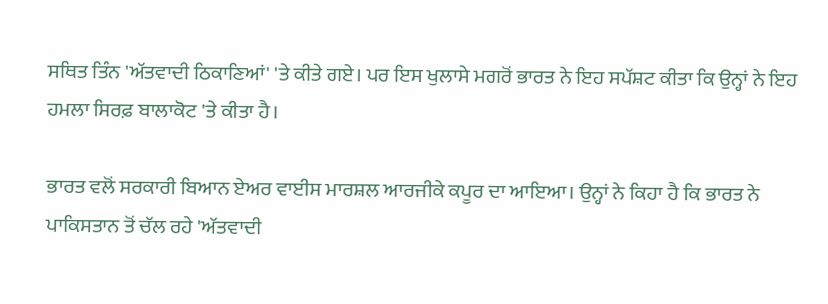ਸਥਿਤ ਤਿੰਨ 'ਅੱਤਵਾਦੀ ਠਿਕਾਣਿਆਂ' 'ਤੇ ਕੀਤੇ ਗਏ। ਪਰ ਇਸ ਖੁਲਾਸੇ ਮਗਰੋਂ ਭਾਰਤ ਨੇ ਇਹ ਸਪੱਸ਼ਟ ਕੀਤਾ ਕਿ ਉਨ੍ਹਾਂ ਨੇ ਇਹ ਹਮਲਾ ਸਿਰਫ਼ ਬਾਲਾਕੋਟ 'ਤੇ ਕੀਤਾ ਹੈ।

ਭਾਰਤ ਵਲੋਂ ਸਰਕਾਰੀ ਬਿਆਨ ਏਅਰ ਵਾਈਸ ਮਾਰਸ਼ਲ ਆਰਜੀਕੇ ਕਪੂਰ ਦਾ ਆਇਆ। ਉਨ੍ਹਾਂ ਨੇ ਕਿਹਾ ਹੈ ਕਿ ਭਾਰਤ ਨੇ ਪਾਕਿਸਤਾਨ ਤੋਂ ਚੱਲ ਰਹੇ 'ਅੱਤਵਾਦੀ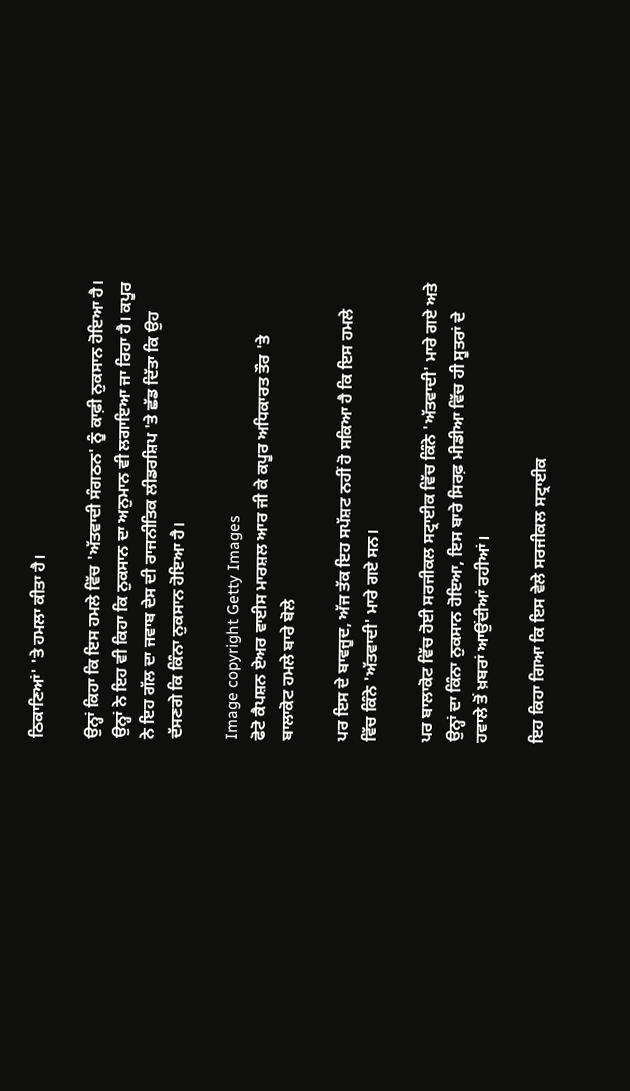ਠਿਕਾਣਿਆਂ' 'ਤੇ ਹਮਲਾ ਕੀਤਾ ਹੈ।

ਉਨ੍ਹਾਂ ਕਿਹਾ ਕਿ ਇਸ ਹਮਲੇ ਵਿੱਚ 'ਅੱਤਵਾਦੀ ਸੰਗਠਨ' ਨੂੰ ਕਾਫ਼ੀ ਨੁਕਸਾਨ ਹੋਇਆ ਹੈ। ਉਨ੍ਹਾਂ ਨੇ ਇਹ ਵੀ ਕਿਹਾ ਕਿ ਨੁਕਸਾਨ ਦਾ ਅਨੁਮਾਨ ਵੀ ਲਗਾਇਆ ਜਾ ਰਿਹਾ ਹੈ। ਕਪੂਰ ਨੇ ਇਹ ਗੱਲ ਦਾ ਜਵਾਬ ਦੇਸ ਦੀ ਰਾਜਨੀਤਿਕ ਲੀਡਰਸ਼ਿਪ 'ਤੇ ਛੱਡ ਦਿੱਤਾ ਕਿ ਉਹ ਦੱਸਣਗੇ ਕਿ ਕਿੰਨਾ ਨੁਕਸਾਨ ਹੋਇਆ ਹੈ।

Image copyright Getty Images
ਫੋਟੋ ਕੈਪਸ਼ਨ ਏਅਰ ਵਾਈਸ ਮਾਰਸ਼ਲ ਆਰ ਜੀ ਕੇ ਕਪੂਰ ਅਧਿਕਾਰਤ ਤੌਰ 'ਤੇ ਬਾਲਾਕੋਟ ਹਮਲੇ ਬਾਰੇ ਬੋਲੇ

ਪਰ ਇਸ ਦੇ ਬਾਵਜੂਦ, ਅੱਜ ਤੱਕ ਇਹ ਸਪੱਸ਼ਟ ਨਹੀਂ ਹੋ ਸਕਿਆ ਹੈ ਕਿ ਇਸ ਹਮਲੇ ਵਿੱਚ ਕਿੰਨੇ 'ਅੱਤਵਾਦੀ' ਮਾਰੇ ਗਏ ਸਨ।

ਪਰ ਬਾਲਾਕੋਟ ਵਿੱਚ ਹੋਈ ਸਰਜੀਕਲ ਸਟ੍ਰਾਈਕ ਵਿੱਚ ਕਿੰਨੇ 'ਅੱਤਵਾਦੀ' ਮਾਰੇ ਗਏ ਅਤੇ ਉਨ੍ਹਾਂ ਦਾ ਕਿੰਨਾ ਨੁਕਸਾਨ ਹੋਇਆ, ਇਸ ਬਾਰੇ ਸਿਰਫ਼ ਮੀਡੀਆ ਵਿੱਚ ਹੀ ਸੂਤਰਾਂ ਦੇ ਹਵਾਲੇ ਤੋਂ ਖ਼ਬਰਾਂ ਆਉਂਦੀਆਂ ਰਹੀਆਂ।

ਇਹ ਕਿਹਾ ਗਿਆ ਕਿ ਇਸ ਵੇਲੇ ਸਰਜੀਕਲ ਸਟ੍ਰਾਈਕ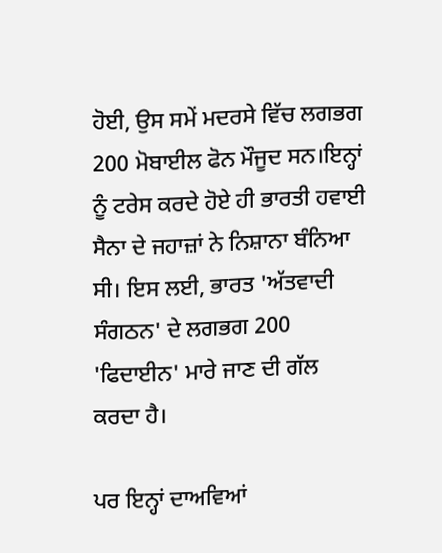ਹੋਈ, ਉਸ ਸਮੇਂ ਮਦਰਸੇ ਵਿੱਚ ਲਗਭਗ 200 ਮੋਬਾਈਲ ਫੋਨ ਮੌਜੂਦ ਸਨ।ਇਨ੍ਹਾਂ ਨੂੰ ਟਰੇਸ ਕਰਦੇ ਹੋਏ ਹੀ ਭਾਰਤੀ ਹਵਾਈ ਸੈਨਾ ਦੇ ਜਹਾਜ਼ਾਂ ਨੇ ਨਿਸ਼ਾਨਾ ਬੰਨਿਆ ਸੀ। ਇਸ ਲਈ, ਭਾਰਤ 'ਅੱਤਵਾਦੀ ਸੰਗਠਨ' ਦੇ ਲਗਭਗ 200 'ਫਿਦਾਈਨ' ਮਾਰੇ ਜਾਣ ਦੀ ਗੱਲ ਕਰਦਾ ਹੈ।

ਪਰ ਇਨ੍ਹਾਂ ਦਾਅਵਿਆਂ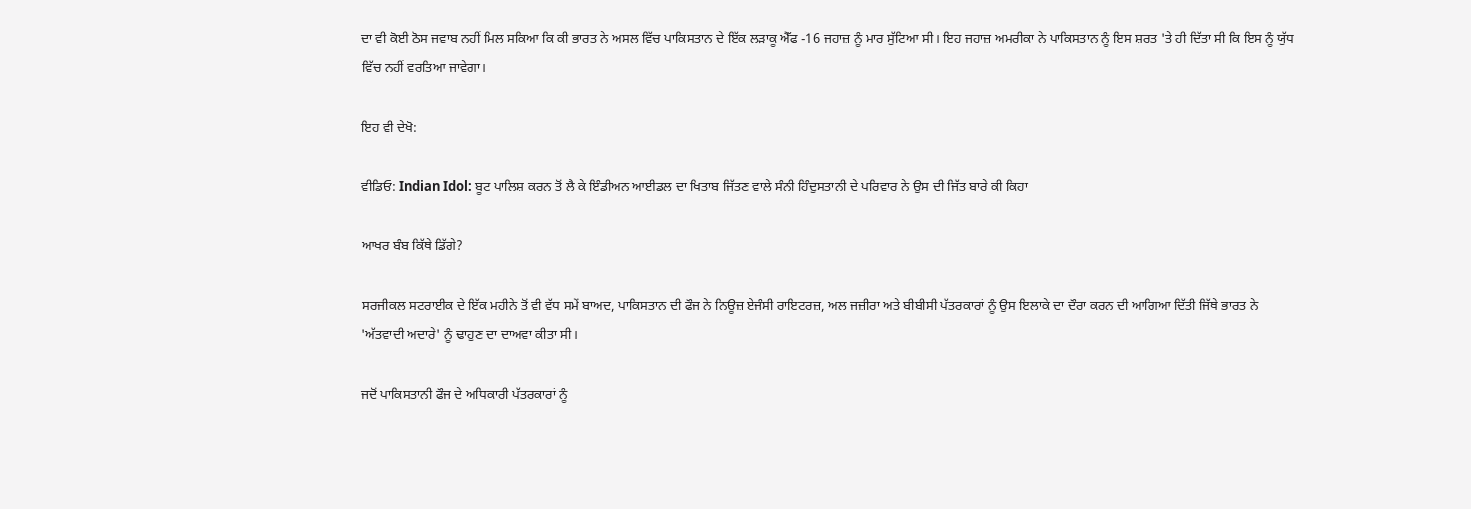ਦਾ ਵੀ ਕੋਈ ਠੋਸ ਜਵਾਬ ਨਹੀਂ ਮਿਲ ਸਕਿਆ ਕਿ ਕੀ ਭਾਰਤ ਨੇ ਅਸਲ ਵਿੱਚ ਪਾਕਿਸਤਾਨ ਦੇ ਇੱਕ ਲੜਾਕੂ ਐੱਫ -16 ਜਹਾਜ਼ ਨੂੰ ਮਾਰ ਸੁੱਟਿਆ ਸੀ। ਇਹ ਜਹਾਜ਼ ਅਮਰੀਕਾ ਨੇ ਪਾਕਿਸਤਾਨ ਨੂੰ ਇਸ ਸ਼ਰਤ 'ਤੇ ਹੀ ਦਿੱਤਾ ਸੀ ਕਿ ਇਸ ਨੂੰ ਯੁੱਧ ਵਿੱਚ ਨਹੀਂ ਵਰਤਿਆ ਜਾਵੇਗਾ।

ਇਹ ਵੀ ਦੇਖੋ:

ਵੀਡਿਓ: Indian Idol: ਬੂਟ ਪਾਲਿਸ਼ ਕਰਨ ਤੋਂ ਲੈ ਕੇ ਇੰਡੀਅਨ ਆਈਡਲ ਦਾ ਖਿਤਾਬ ਜਿੱਤਣ ਵਾਲੇ ਸੰਨੀ ਹਿੰਦੁਸਤਾਨੀ ਦੇ ਪਰਿਵਾਰ ਨੇ ਉਸ ਦੀ ਜਿੱਤ ਬਾਰੇ ਕੀ ਕਿਹਾ

ਆਖਰ ਬੰਬ ਕਿੱਥੇ ਡਿੱਗੇ?

ਸਰਜੀਕਲ ਸਟਰਾਈਕ ਦੇ ਇੱਕ ਮਹੀਨੇ ਤੋਂ ਵੀ ਵੱਧ ਸਮੇਂ ਬਾਅਦ, ਪਾਕਿਸਤਾਨ ਦੀ ਫੌਜ ਨੇ ਨਿਊਜ਼ ਏਜੰਸੀ ਰਾਇਟਰਜ਼, ਅਲ ਜਜ਼ੀਰਾ ਅਤੇ ਬੀਬੀਸੀ ਪੱਤਰਕਾਰਾਂ ਨੂੰ ਉਸ ਇਲਾਕੇ ਦਾ ਦੌਰਾ ਕਰਨ ਦੀ ਆਗਿਆ ਦਿੱਤੀ ਜਿੱਥੇ ਭਾਰਤ ਨੇ 'ਅੱਤਵਾਦੀ ਅਦਾਰੇ' ਨੂੰ ਢਾਹੁਣ ਦਾ ਦਾਅਵਾ ਕੀਤਾ ਸੀ।

ਜਦੋਂ ਪਾਕਿਸਤਾਨੀ ਫੌਜ ਦੇ ਅਧਿਕਾਰੀ ਪੱਤਰਕਾਰਾਂ ਨੂੰ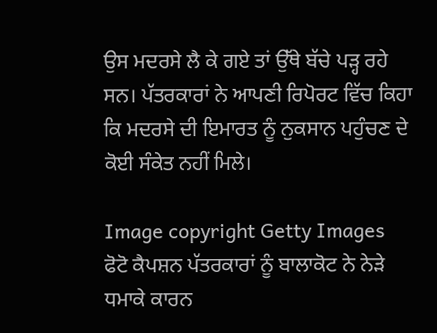ਉਸ ਮਦਰਸੇ ਲੈ ਕੇ ਗਏ ਤਾਂ ਉੱਥੇ ਬੱਚੇ ਪੜ੍ਹ ਰਹੇ ਸਨ। ਪੱਤਰਕਾਰਾਂ ਨੇ ਆਪਣੀ ਰਿਪੋਰਟ ਵਿੱਚ ਕਿਹਾ ਕਿ ਮਦਰਸੇ ਦੀ ਇਮਾਰਤ ਨੂੰ ਨੁਕਸਾਨ ਪਹੁੰਚਣ ਦੇ ਕੋਈ ਸੰਕੇਤ ਨਹੀਂ ਮਿਲੇ।

Image copyright Getty Images
ਫੋਟੋ ਕੈਪਸ਼ਨ ਪੱਤਰਕਾਰਾਂ ਨੂੰ ਬਾਲਾਕੋਟ ਨੇ ਨੇੜੇ ਧਮਾਕੇ ਕਾਰਨ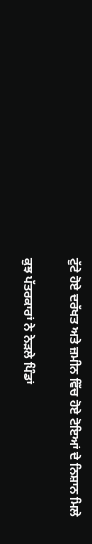ਟੁੱਟੇ ਹੋਏ ਦਰੱਖਤ ਅਤੇ ਜ਼ਮੀਨ ਵਿੱਚ ਹੋਏ ਟੋਇਆਂ ਦੇ ਨਿਸ਼ਾਨ ਮਿਲੇ

ਕੁਝ ਪੱਤਰਕਾਰਾਂ ਨੇ ਨੇੜਲੇ ਪਿੰਡਾਂ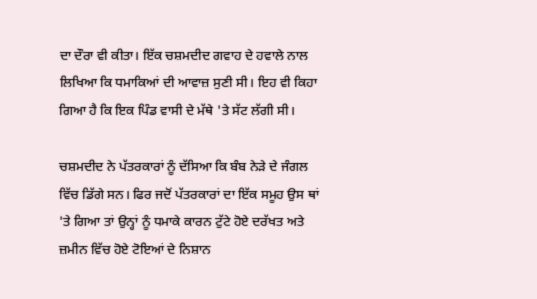ਦਾ ਦੌਰਾ ਵੀ ਕੀਤਾ। ਇੱਕ ਚਸ਼ਮਦੀਦ ਗਵਾਹ ਦੇ ਹਵਾਲੇ ਨਾਲ ਲਿਖਿਆ ਕਿ ਧਮਾਕਿਆਂ ਦੀ ਆਵਾਜ਼ ਸੁਣੀ ਸੀ। ਇਹ ਵੀ ਕਿਹਾ ਗਿਆ ਹੈ ਕਿ ਇਕ ਪਿੰਡ ਵਾਸੀ ਦੇ ਮੱਥੇ 'ਤੇ ਸੱਟ ਲੱਗੀ ਸੀ।

ਚਸ਼ਮਦੀਦ ਨੇ ਪੱਤਰਕਾਰਾਂ ਨੂੰ ਦੱਸਿਆ ਕਿ ਬੰਬ ਨੇੜੇ ਦੇ ਜੰਗਲ ਵਿੱਚ ਡਿੱਗੇ ਸਨ। ਫਿਰ ਜਦੋਂ ਪੱਤਰਕਾਰਾਂ ਦਾ ਇੱਕ ਸਮੂਹ ਉਸ ਥਾਂ 'ਤੇ ਗਿਆ ਤਾਂ ਉਨ੍ਹਾਂ ਨੂੰ ਧਮਾਕੇ ਕਾਰਨ ਟੁੱਟੇ ਹੋਏ ਦਰੱਖਤ ਅਤੇ ਜ਼ਮੀਨ ਵਿੱਚ ਹੋਏ ਟੋਇਆਂ ਦੇ ਨਿਸ਼ਾਨ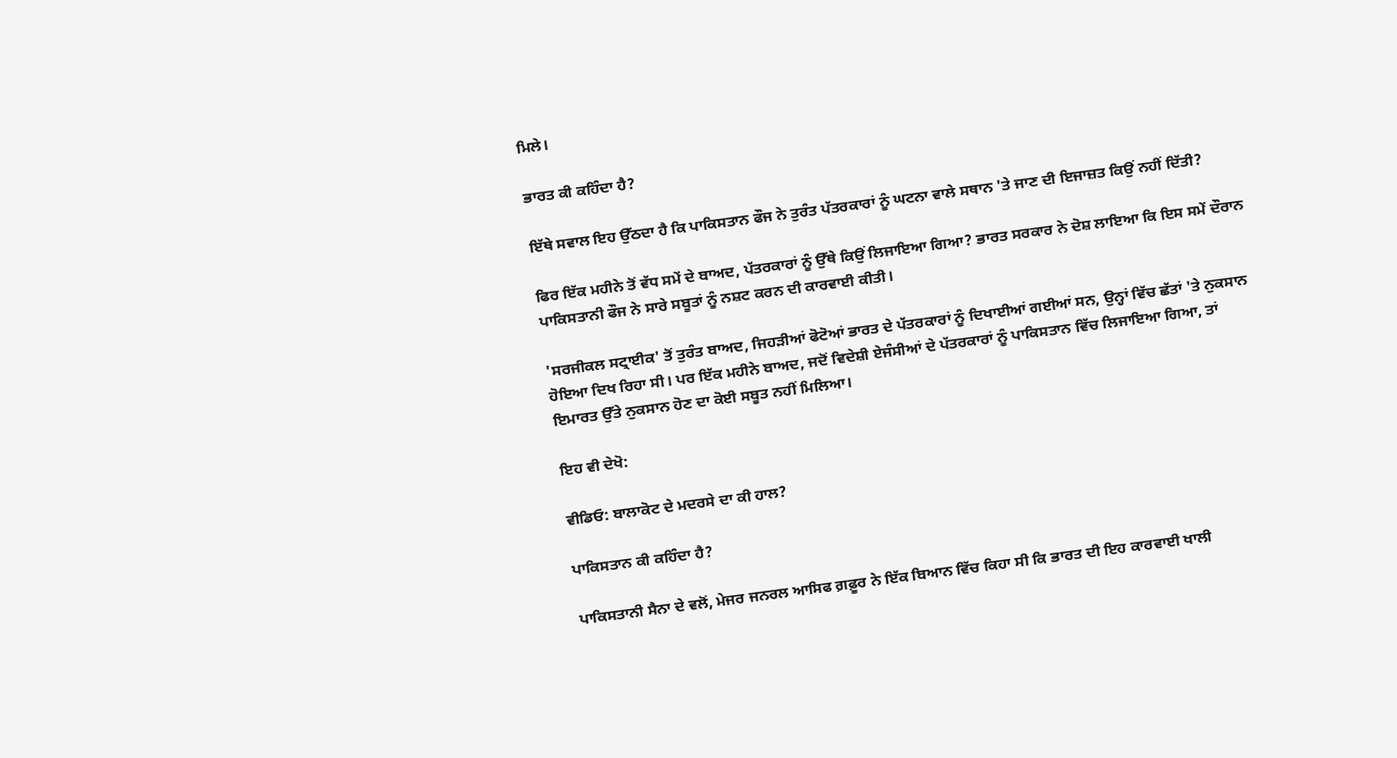ਮਿਲੇ।

ਭਾਰਤ ਕੀ ਕਹਿੰਦਾ ਹੈ?

ਇੱਥੇ ਸਵਾਲ ਇਹ ਉੱਠਦਾ ਹੈ ਕਿ ਪਾਕਿਸਤਾਨ ਫੌਜ ਨੇ ਤੁਰੰਤ ਪੱਤਰਕਾਰਾਂ ਨੂੰ ਘਟਨਾ ਵਾਲੇ ਸਥਾਨ 'ਤੇ ਜਾਣ ਦੀ ਇਜਾਜ਼ਤ ਕਿਉਂ ਨਹੀਂ ਦਿੱਤੀ?

ਫਿਰ ਇੱਕ ਮਹੀਨੇ ਤੋਂ ਵੱਧ ਸਮੇਂ ਦੇ ਬਾਅਦ, ਪੱਤਰਕਾਰਾਂ ਨੂੰ ਉੱਥੇ ਕਿਉਂ ਲਿਜਾਇਆ ਗਿਆ? ਭਾਰਤ ਸਰਕਾਰ ਨੇ ਦੋਸ਼ ਲਾਇਆ ਕਿ ਇਸ ਸਮੇਂ ਦੌਰਾਨ ਪਾਕਿਸਤਾਨੀ ਫੌਜ ਨੇ ਸਾਰੇ ਸਬੂਤਾਂ ਨੂੰ ਨਸ਼ਟ ਕਰਨ ਦੀ ਕਾਰਵਾਈ ਕੀਤੀ।

'ਸਰਜੀਕਲ ਸਟ੍ਰਾਈਕ' ਤੋਂ ਤੁਰੰਤ ਬਾਅਦ, ਜਿਹੜੀਆਂ ਫੋਟੋਆਂ ਭਾਰਤ ਦੇ ਪੱਤਰਕਾਰਾਂ ਨੂੰ ਦਿਖਾਈਆਂ ਗਈਆਂ ਸਨ, ਉਨ੍ਹਾਂ ਵਿੱਚ ਛੱਤਾਂ 'ਤੇ ਨੁਕਸਾਨ ਹੋਇਆ ਦਿਖ ਰਿਹਾ ਸੀ। ਪਰ ਇੱਕ ਮਹੀਨੇ ਬਾਅਦ, ਜਦੋਂ ਵਿਦੇਸ਼ੀ ਏਜੰਸੀਆਂ ਦੇ ਪੱਤਰਕਾਰਾਂ ਨੂੰ ਪਾਕਿਸਤਾਨ ਵਿੱਚ ਲਿਜਾਇਆ ਗਿਆ, ਤਾਂ ਇਮਾਰਤ ਉੱਤੇ ਨੁਕਸਾਨ ਹੋਣ ਦਾ ਕੋਈ ਸਬੂਤ ਨਹੀਂ ਮਿਲਿਆ।

ਇਹ ਵੀ ਦੇਖੋ:

ਵੀਡਿਓ: ਬਾਲਾਕੋਟ ਦੇ ਮਦਰਸੇ ਦਾ ਕੀ ਹਾਲ?

ਪਾਕਿਸਤਾਨ ਕੀ ਕਹਿੰਦਾ ਹੈ?

ਪਾਕਿਸਤਾਨੀ ਸੈਨਾ ਦੇ ਵਲੋਂ, ਮੇਜਰ ਜਨਰਲ ਆਸਿਫ ਗ਼ਫ਼ੂਰ ਨੇ ਇੱਕ ਬਿਆਨ ਵਿੱਚ ਕਿਹਾ ਸੀ ਕਿ ਭਾਰਤ ਦੀ ਇਹ ਕਾਰਵਾਈ ਖਾਲੀ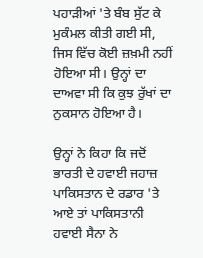ਪਹਾੜੀਆਂ 'ਤੇ ਬੰਬ ਸੁੱਟ ਕੇ ਮੁਕੰਮਲ ਕੀਤੀ ਗਈ ਸੀ, ਜਿਸ ਵਿੱਚ ਕੋਈ ਜ਼ਖ਼ਮੀ ਨਹੀਂ ਹੋਇਆ ਸੀ। ਉਨ੍ਹਾਂ ਦਾ ਦਾਅਵਾ ਸੀ ਕਿ ਕੁਝ ਰੁੱਖਾਂ ਦਾ ਨੁਕਸਾਨ ਹੋਇਆ ਹੈ।

ਉਨ੍ਹਾਂ ਨੇ ਕਿਹਾ ਕਿ ਜਦੋਂ ਭਾਰਤੀ ਦੇ ਹਵਾਈ ਜਹਾਜ਼ ਪਾਕਿਸਤਾਨ ਦੇ ਰਡਾਰ 'ਤੇ ਆਏ ਤਾਂ ਪਾਕਿਸਤਾਨੀ ਹਵਾਈ ਸੈਨਾ ਨੇ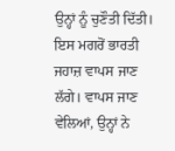ਉਨ੍ਹਾਂ ਨੂੰ ਚੁਣੌਤੀ ਦਿੱਤੀ। ਇਸ ਮਗਰੋਂ ਭਾਰਤੀ ਜਹਾਜ਼ ਵਾਪਸ ਜਾਣ ਲੱਗੇ। ਵਾਪਸ ਜਾਣ ਵੇਲਿਆਂ, ਉਨ੍ਹਾਂ ਨੇ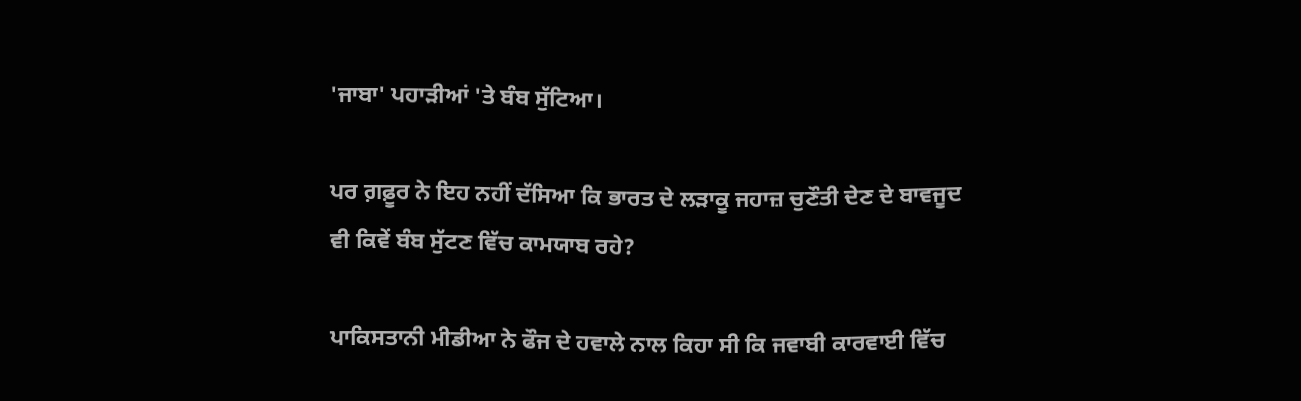'ਜਾਬਾ' ਪਹਾੜੀਆਂ 'ਤੇ ਬੰਬ ਸੁੱਟਿਆ।

ਪਰ ਗ਼ਫ਼ੂਰ ਨੇ ਇਹ ਨਹੀਂ ਦੱਸਿਆ ਕਿ ਭਾਰਤ ਦੇ ਲੜਾਕੂ ਜਹਾਜ਼ ਚੁਣੌਤੀ ਦੇਣ ਦੇ ਬਾਵਜੂਦ ਵੀ ਕਿਵੇਂ ਬੰਬ ਸੁੱਟਣ ਵਿੱਚ ਕਾਮਯਾਬ ਰਹੇ?

ਪਾਕਿਸਤਾਨੀ ਮੀਡੀਆ ਨੇ ਫੌਜ ਦੇ ਹਵਾਲੇ ਨਾਲ ਕਿਹਾ ਸੀ ਕਿ ਜਵਾਬੀ ਕਾਰਵਾਈ ਵਿੱਚ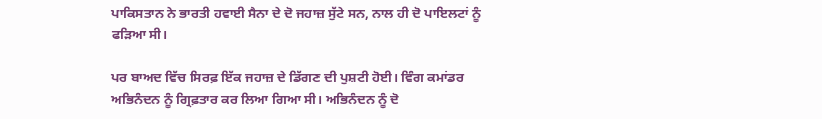ਪਾਕਿਸਤਾਨ ਨੇ ਭਾਰਤੀ ਹਵਾਈ ਸੈਨਾ ਦੇ ਦੋ ਜਹਾਜ਼ ਸੁੱਟੇ ਸਨ, ਨਾਲ ਹੀ ਦੋ ਪਾਇਲਟਾਂ ਨੂੰ ਫੜਿਆ ਸੀ।

ਪਰ ਬਾਅਦ ਵਿੱਚ ਸਿਰਫ਼ ਇੱਕ ਜਹਾਜ਼ ਦੇ ਡਿੱਗਣ ਦੀ ਪੁਸ਼ਟੀ ਹੋਈ। ਵਿੰਗ ਕਮਾਂਡਰ ਅਭਿਨੰਦਨ ਨੂੰ ਗ੍ਰਿਫ਼ਤਾਰ ਕਰ ਲਿਆ ਗਿਆ ਸੀ। ਅਭਿਨੰਦਨ ਨੂੰ ਦੋ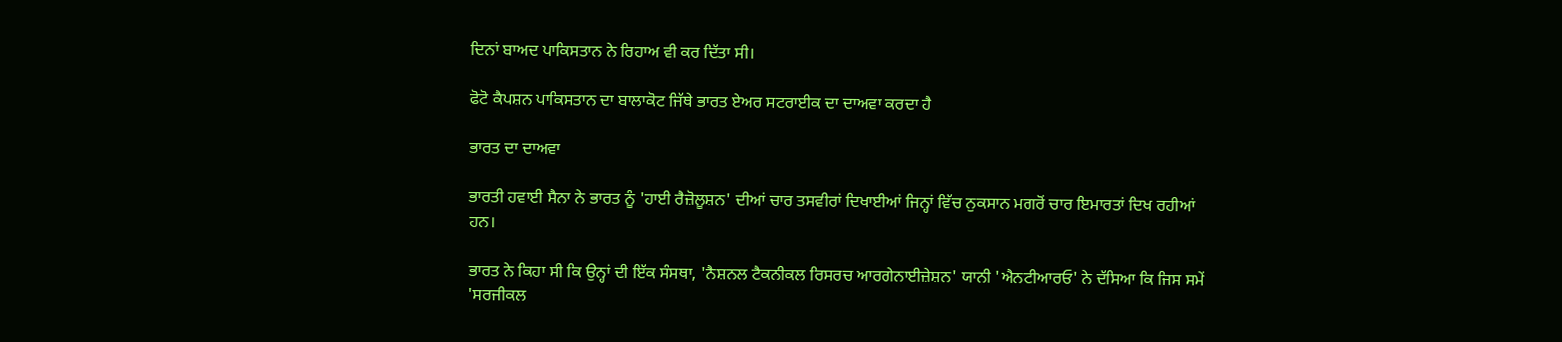ਦਿਨਾਂ ਬਾਅਦ ਪਾਕਿਸਤਾਨ ਨੇ ਰਿਹਾਅ ਵੀ ਕਰ ਦਿੱਤਾ ਸੀ।

ਫੋਟੋ ਕੈਪਸ਼ਨ ਪਾਕਿਸਤਾਨ ਦਾ ਬਾਲਾਕੋਟ ਜਿੱਥੇ ਭਾਰਤ ਏਅਰ ਸਟਰਾਈਕ ਦਾ ਦਾਅਵਾ ਕਰਦਾ ਹੈ

ਭਾਰਤ ਦਾ ਦਾਅਵਾ

ਭਾਰਤੀ ਹਵਾਈ ਸੈਨਾ ਨੇ ਭਾਰਤ ਨੂੰ 'ਹਾਈ ਰੈਜ਼ੋਲੂਸ਼ਨ' ਦੀਆਂ ਚਾਰ ਤਸਵੀਰਾਂ ਦਿਖਾਈਆਂ ਜਿਨ੍ਹਾਂ ਵਿੱਚ ਨੁਕਸਾਨ ਮਗਰੋਂ ਚਾਰ ਇਮਾਰਤਾਂ ਦਿਖ ਰਹੀਆਂ ਹਨ।

ਭਾਰਤ ਨੇ ਕਿਹਾ ਸੀ ਕਿ ਉਨ੍ਹਾਂ ਦੀ ਇੱਕ ਸੰਸਥਾ, 'ਨੈਸ਼ਨਲ ਟੈਕਨੀਕਲ ਰਿਸਰਚ ਆਰਗੇਨਾਈਜ਼ੇਸ਼ਨ' ਯਾਨੀ 'ਐਨਟੀਆਰਓ' ਨੇ ਦੱਸਿਆ ਕਿ ਜਿਸ ਸਮੇਂ 'ਸਰਜੀਕਲ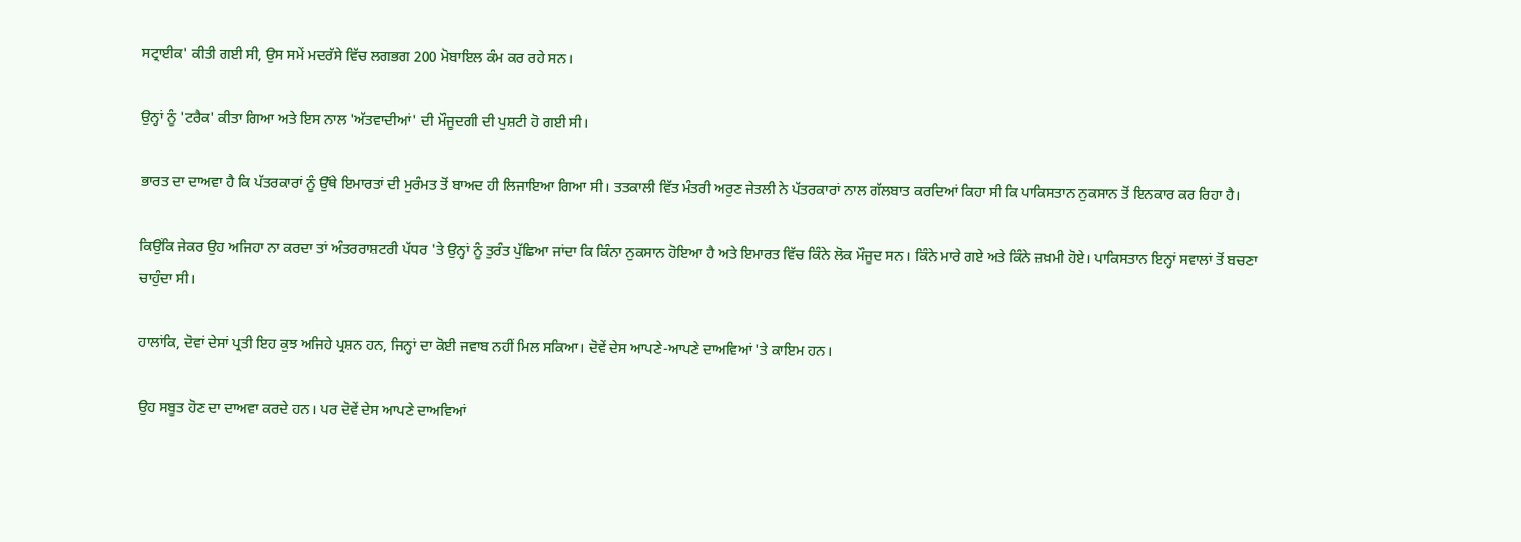ਸਟ੍ਰਾਈਕ' ਕੀਤੀ ਗਈ ਸੀ, ਉਸ ਸਮੇਂ ਮਦਰੱਸੇ ਵਿੱਚ ਲਗਭਗ 200 ਮੋਬਾਇਲ ਕੰਮ ਕਰ ਰਹੇ ਸਨ।

ਉਨ੍ਹਾਂ ਨੂੰ 'ਟਰੈਕ' ਕੀਤਾ ਗਿਆ ਅਤੇ ਇਸ ਨਾਲ 'ਅੱਤਵਾਦੀਆਂ' ਦੀ ਮੌਜੂਦਗੀ ਦੀ ਪੁਸ਼ਟੀ ਹੋ ਗਈ ਸੀ।

ਭਾਰਤ ਦਾ ਦਾਅਵਾ ਹੈ ਕਿ ਪੱਤਰਕਾਰਾਂ ਨੂੰ ਉੱਥੇ ਇਮਾਰਤਾਂ ਦੀ ਮੁਰੰਮਤ ਤੋਂ ਬਾਅਦ ਹੀ ਲਿਜਾਇਆ ਗਿਆ ਸੀ। ਤਤਕਾਲੀ ਵਿੱਤ ਮੰਤਰੀ ਅਰੁਣ ਜੇਤਲੀ ਨੇ ਪੱਤਰਕਾਰਾਂ ਨਾਲ ਗੱਲਬਾਤ ਕਰਦਿਆਂ ਕਿਹਾ ਸੀ ਕਿ ਪਾਕਿਸਤਾਨ ਨੁਕਸਾਨ ਤੋਂ ਇਨਕਾਰ ਕਰ ਰਿਹਾ ਹੈ।

ਕਿਉਂਕਿ ਜੇਕਰ ਉਹ ਅਜਿਹਾ ਨਾ ਕਰਦਾ ਤਾਂ ਅੰਤਰਰਾਸ਼ਟਰੀ ਪੱਧਰ 'ਤੇ ਉਨ੍ਹਾਂ ਨੂੰ ਤੁਰੰਤ ਪੁੱਛਿਆ ਜਾਂਦਾ ਕਿ ਕਿੰਨਾ ਨੁਕਸਾਨ ਹੋਇਆ ਹੈ ਅਤੇ ਇਮਾਰਤ ਵਿੱਚ ਕਿੰਨੇ ਲੋਕ ਮੌਜੂਦ ਸਨ। ਕਿੰਨੇ ਮਾਰੇ ਗਏ ਅਤੇ ਕਿੰਨੇ ਜ਼ਖ਼ਮੀ ਹੋਏ। ਪਾਕਿਸਤਾਨ ਇਨ੍ਹਾਂ ਸਵਾਲਾਂ ਤੋਂ ਬਚਣਾ ਚਾਹੁੰਦਾ ਸੀ।

ਹਾਲਾਂਕਿ, ਦੋਵਾਂ ਦੇਸਾਂ ਪ੍ਰਤੀ ਇਹ ਕੁਝ ਅਜਿਹੇ ਪ੍ਰਸ਼ਨ ਹਨ, ਜਿਨ੍ਹਾਂ ਦਾ ਕੋਈ ਜਵਾਬ ਨਹੀਂ ਮਿਲ ਸਕਿਆ। ਦੋਵੇਂ ਦੇਸ ਆਪਣੇ-ਆਪਣੇ ਦਾਅਵਿਆਂ 'ਤੇ ਕਾਇਮ ਹਨ।

ਉਹ ਸਬੂਤ ਹੋਣ ਦਾ ਦਾਅਵਾ ਕਰਦੇ ਹਨ। ਪਰ ਦੋਵੇਂ ਦੇਸ ਆਪਣੇ ਦਾਅਵਿਆਂ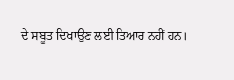ਦੇ ਸਬੂਤ ਦਿਖਾਉਣ ਲਈ ਤਿਆਰ ਨਹੀਂ ਹਨ।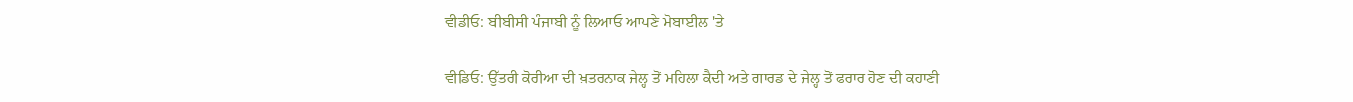ਵੀਡੀਓ: ਬੀਬੀਸੀ ਪੰਜਾਬੀ ਨੂੰ ਲਿਆਓ ਆਪਣੇ ਮੋਬਾਈਲ 'ਤੇ

ਵੀਡਿਓ: ਉੱਤਰੀ ਕੋਰੀਆ ਦੀ ਖ਼ਤਰਨਾਕ ਜੇਲ੍ਹ ਤੋਂ ਮਹਿਲਾ ਕੈਦੀ ਅਤੇ ਗਾਰਡ ਦੇ ਜੇਲ੍ਹ ਤੋਂ ਫਰਾਰ ਹੋਣ ਦੀ ਕਹਾਣੀ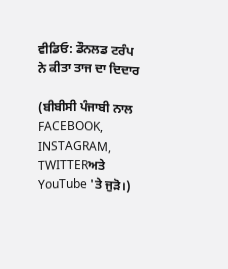ਵੀਡਿਓ: ਡੌਨਲਡ ਟਰੰਪ ਨੇ ਕੀਤਾ ਤਾਜ ਦਾ ਦਿਦਾਰ

(ਬੀਬੀਸੀ ਪੰਜਾਬੀ ਨਾਲ FACEBOOK, INSTAGRAM, TWITTERਅਤੇ YouTube 'ਤੇ ਜੁੜੋ।)